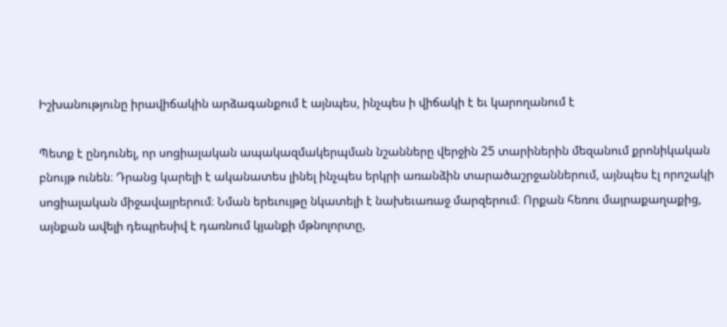Իշխանությունը իրավիճակին արձագանքում է այնպես, ինչպես ի վիճակի է եւ կարողանում է

Պետք է ընդունել, որ սոցիալական ապակազմակերպման նշանները վերջին 25 տարիներին մեզանում քրոնիկական բնույթ ունեն։ Դրանց կարելի է ականատես լինել ինչպես երկրի առանձին տարածաշրջաններում, այնպես էլ որոշակի սոցիալական միջավայրերում։ Նման երեւույթը նկատելի է նախեւառաջ մարզերում։ Որքան հեռու մայրաքաղաքից, այնքան ավելի դեպրեսիվ է դառնում կյանքի մթնոլորտը,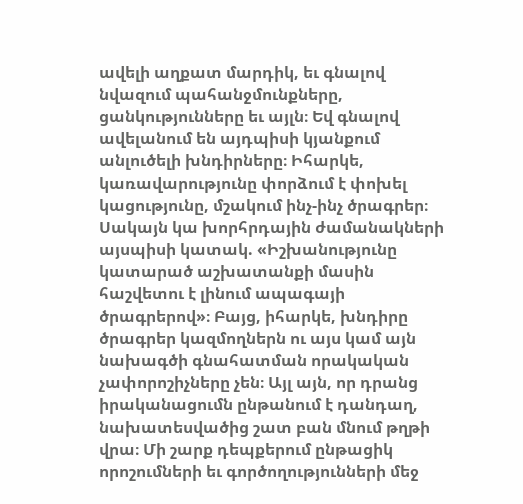ավելի աղքատ մարդիկ, եւ գնալով նվազում պահանջմունքները, ցանկությունները եւ այլն։ Եվ գնալով ավելանում են այդպիսի կյանքում անլուծելի խնդիրները։ Իհարկե, կառավարությունը փորձում է փոխել կացությունը, մշակում ինչ-ինչ ծրագրեր։ Սակայն կա խորհրդային ժամանակների այսպիսի կատակ. «Իշխանությունը կատարած աշխատանքի մասին հաշվետու է լինում ապագայի ծրագրերով»։ Բայց, իհարկե, խնդիրը ծրագրեր կազմողներն ու այս կամ այն նախագծի գնահատման որակական չափորոշիչները չեն։ Այլ այն, որ դրանց իրականացումն ընթանում է դանդաղ, նախատեսվածից շատ բան մնում թղթի վրա։ Մի շարք դեպքերում ընթացիկ որոշումների եւ գործողությունների մեջ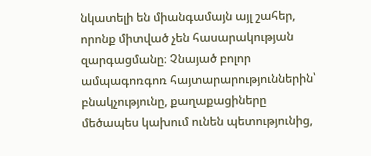նկատելի են միանգամայն այլ շահեր, որոնք միտված չեն հասարակության զարգացմանը։ Չնայած բոլոր ամպագոռգոռ հայտարարություններին՝ բնակչությունը, քաղաքացիները մեծապես կախում ունեն պետությունից,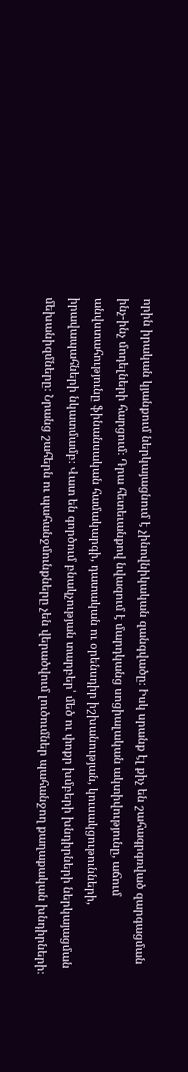որին իրական կյանքում ներկայացնում է չինովնիկական զանգվածը։ Իսկ սրանք էլ քիչ են շահագրգռված զարգացման ինչ-ինչ մոդելների հարցում։ Դրա հետեւանքով նվազում է մարդկանց սոցիալական ակտիվությունը, աճում անվստահությունը ֆինանսական համակարգի, դատական ու օրենսդիր իշխանության, կուսակցութունների, իրավապահների նկատմամբ։ Վատ են գործում բնակչության տարբեր՝ մեծ ու փոքր խմբերի խնդիրների ներկայացման մեխանիզմները։ Նրանց շահերն ու պահանջմունքները չեն վերածվում լուծումներ պահանջող քաղաքական խնդիրների։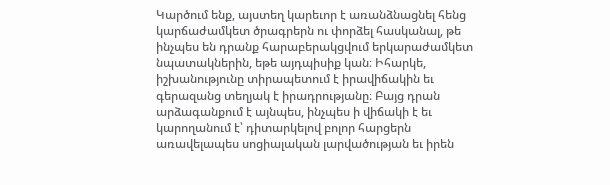Կարծում ենք, այստեղ կարեւոր է առանձնացնել հենց կարճաժամկետ ծրագրերն ու փորձել հասկանալ, թե ինչպես են դրանք հարաբերակցվում երկարաժամկետ նպատակներին, եթե այդպիսիք կան։ Իհարկե, իշխանությունը տիրապետում է իրավիճակին եւ գերազանց տեղյակ է իրադրությանը։ Բայց դրան արձագանքում է այնպես, ինչպես ի վիճակի է եւ կարողանում է՝ դիտարկելով բոլոր հարցերն առավելապես սոցիալական լարվածության եւ իրեն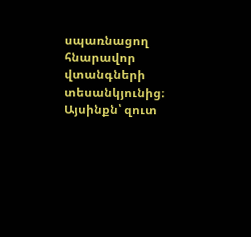սպառնացող հնարավոր վտանգների տեսանկյունից։ Այսինքն՝ զուտ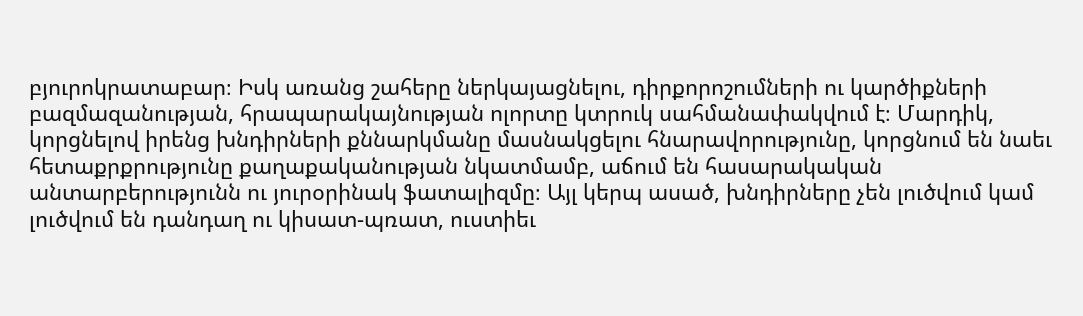բյուրոկրատաբար։ Իսկ առանց շահերը ներկայացնելու, դիրքորոշումների ու կարծիքների բազմազանության, հրապարակայնության ոլորտը կտրուկ սահմանափակվում է։ Մարդիկ, կորցնելով իրենց խնդիրների քննարկմանը մասնակցելու հնարավորությունը, կորցնում են նաեւ հետաքրքրությունը քաղաքականության նկատմամբ, աճում են հասարակական անտարբերությունն ու յուրօրինակ ֆատալիզմը։ Այլ կերպ ասած, խնդիրները չեն լուծվում կամ լուծվում են դանդաղ ու կիսատ-պռատ, ուստիեւ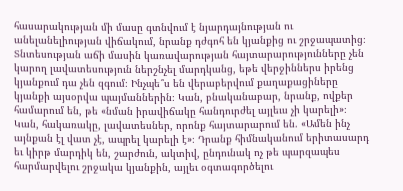հասարակության մի մասը գտնվում է նյարդայնության ու անելանելիության վիճակում, նրանք դժգոհ են կյանքից ու շրջապատից։ Տնտեսության աճի մասին կառավարության հայտարարությունները չեն կարող լավատեսություն ներշնչել մարդկանց, եթե վերջիններս իրենց կյանքում դա չեն զգում։ Ինչպե՞ս են վերաբերվում քաղաքացիները կյանքի այսօրվա պայմաններին։ Կան, բնականաբար, նրանք, ովքեր համարում են, թե «նման իրավիճակը հանդուրժել այլեւս չի կարելի»։ Կան, հակառակը, լավատեսներ, որոնք հայտարարում են. «Ամեն ինչ այնքան էլ վատ չէ, ապրել կարելի է»։ Դրանք հիմնականում երիտասարդ եւ կիրթ մարդիկ են, շարժուն, ակտիվ, ընդունակ ոչ թե պարզապես հարմարվելու շրջակա կյանքին, այլեւ օգտագործելու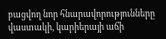բացվող նոր հնարավորությունները վաստակի, կարիերայի աճի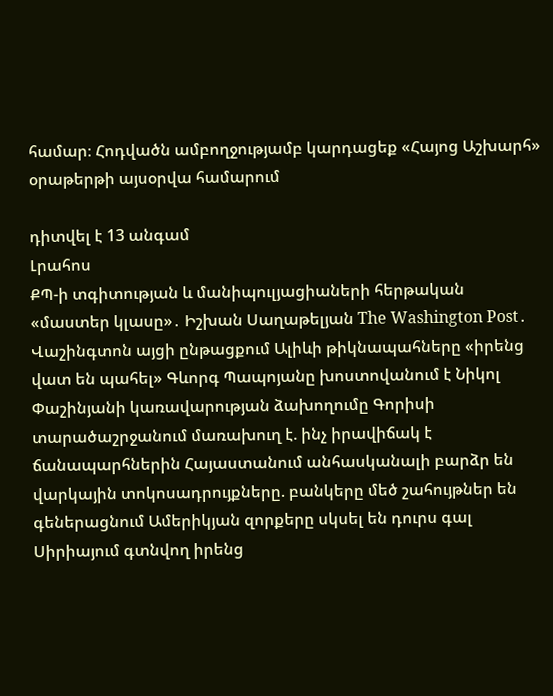համար։ Հոդվածն ամբողջությամբ կարդացեք «Հայոց Աշխարհ» օրաթերթի այսօրվա համարում

դիտվել է 13 անգամ
Լրահոս
ՔՊ-ի տգիտության և մանիպուլյացիաների հերթական «մաստեր կլասը»․ Իշխան Սաղաթելյան The Washington Post․ Վաշինգտոն այցի ընթացքում Ալիևի թիկնապահները «իրենց վատ են պահել» Գևորգ Պապոյանը խոստովանում է Նիկոլ Փաշինյանի կառավարության ձախողումը Գորիսի տարածաշրջանում մառախուղ է. ինչ իրավիճակ է ճանապարհներին Հայաստանում անհասկանալի բարձր են վարկային տոկոսադրույքները. բանկերը մեծ շահույթներ են գեներացնում Ամերիկյան զորքերը սկսել են դուրս գալ Սիրիայում գտնվող իրենց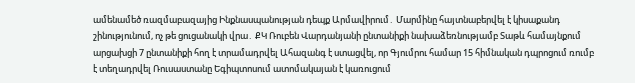ամենամեծ ռազմաբազայից Ինքնասպանության դեպք Արմավիրում․ Մարմինը հայտնաբերվել է կիսաքանդ շինությունում, ոչ թե ցուցանակի վրա․ ՔԿ Ռուբեն Վարդանյանի ընտանիքի նախաձեռնությամբ Տաթև համայնքում արցախցի 7 ընտանիքի հող է տրամադրվել Ահազանգ է ստացվել, որ Գյումրու համար 15 հիմնական դպրոցում ռումբ է տեղադրվել Ռուսաստանը Եգիպտոսում ատոմակայան է կառուցում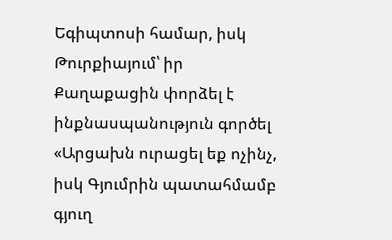Եգիպտոսի համար, իսկ Թուրքիայում՝ իր Քաղաքացին փորձել է ինքնասպանություն գործել «Արցախն ուրացել եք ոչինչ, իսկ Գյումրին պատահմամբ գյուղ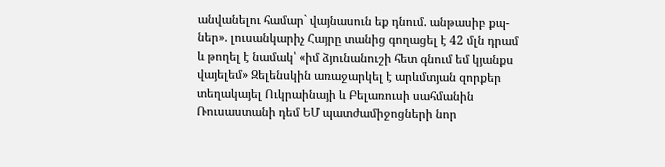անվանելու համար` վայնասուն եք դնում. անթասիբ քպ-ներ». լուսանկարիչ Հայրը տանից գողացել է 42 մլն դրամ և թողել է նամակ՝ «իմ ձյունանուշի հետ գնում եմ կյանքս վայելեմ» Զելենսկին առաջարկել է արևմտյան զորքեր տեղակայել Ուկրաինայի և Բելառուսի սահմանին Ռուսաստանի դեմ ԵՄ պատժամիջոցների նոր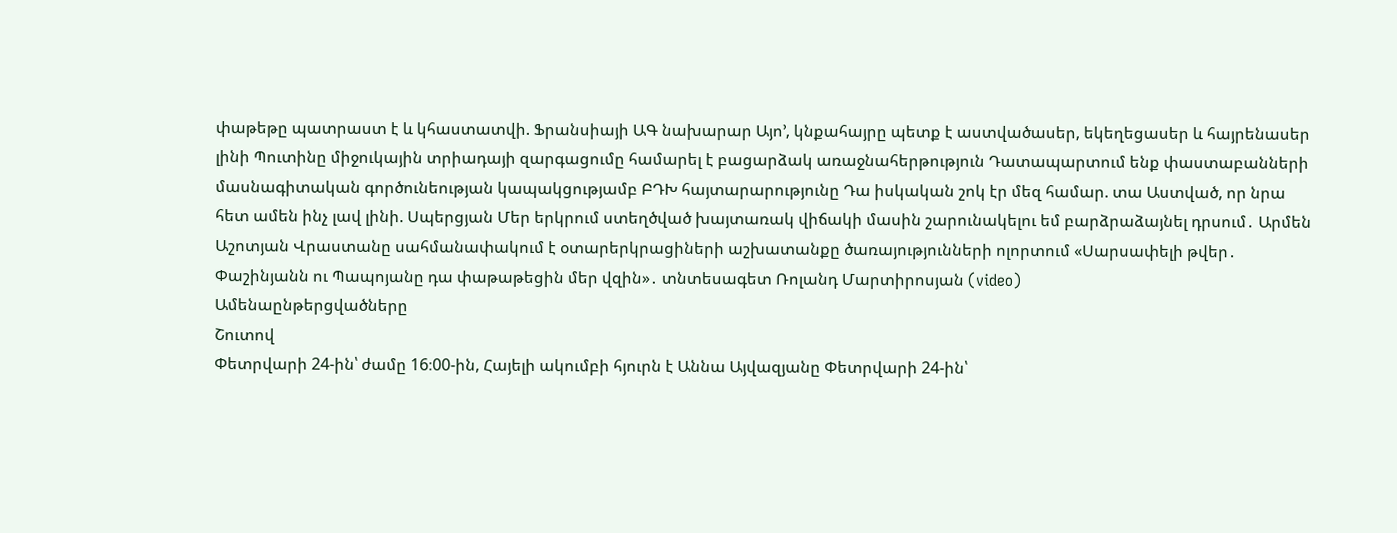փաթեթը պատրաստ է և կհաստատվի. Ֆրանսիայի ԱԳ նախարար Այո’, կնքահայրը պետք է աստվածասեր, եկեղեցասեր և հայրենասեր լինի Պուտինը միջուկային տրիադայի զարգացումը համարել է բացարձակ առաջնահերթություն Դատապարտում ենք փաստաբանների մասնագիտական գործունեության կապակցությամբ ԲԴԽ հայտարարությունը Դա իսկական շոկ էր մեզ համար. տա Աստված, որ նրա հետ ամեն ինչ լավ լինի. Սպերցյան Մեր երկրում ստեղծված խայտառակ վիճակի մասին շարունակելու եմ բարձրաձայնել դրսում․ Արմեն Աշոտյան Վրաստանը սահմանափակում է օտարերկրացիների աշխատանքը ծառայությունների ոլորտում «Սարսափելի թվեր․ Փաշինյանն ու Պապոյանը դա փաթաթեցին մեր վզին»․ տնտեսագետ Ռոլանդ Մարտիրոսյան (video)
Ամենաընթերցվածները
Շուտով
Փետրվարի 24-ին՝ ժամը 16։00-ին, Հայելի ակումբի հյուրն է Աննա Այվազյանը Փետրվարի 24-ին՝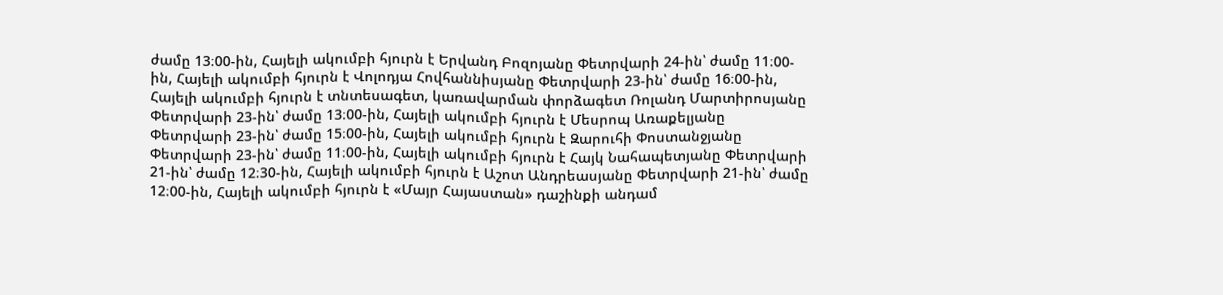ժամը 13։00-ին, Հայելի ակումբի հյուրն է Երվանդ Բոզոյանը Փետրվարի 24-ին՝ ժամը 11։00-ին, Հայելի ակումբի հյուրն է Վոլոդյա Հովհաննիսյանը Փետրվարի 23-ին՝ ժամը 16։00-ին, Հայելի ակումբի հյուրն է տնտեսագետ, կառավարման փորձագետ Ռոլանդ Մարտիրոսյանը Փետրվարի 23-ին՝ ժամը 13։00-ին, Հայելի ակումբի հյուրն է Մեսրոպ Առաքելյանը Փետրվարի 23-ին՝ ժամը 15։00-ին, Հայելի ակումբի հյուրն է Զարուհի Փոստանջյանը Փետրվարի 23-ին՝ ժամը 11։00-ին, Հայելի ակումբի հյուրն է Հայկ Նահապետյանը Փետրվարի 21-ին՝ ժամը 12։30-ին, Հայելի ակումբի հյուրն է Աշոտ Անդրեասյանը Փետրվարի 21-ին՝ ժամը 12։00-ին, Հայելի ակումբի հյուրն է «Մայր Հայաստան» դաշինքի անդամ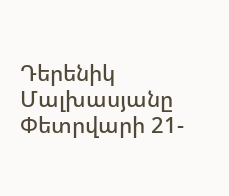Դերենիկ Մալխասյանը Փետրվարի 21-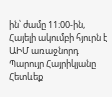ին՝ ժամը 11։00-ին, Հայելի ակումբի հյուրն է ԱԻՄ առաջնորդ Պարույր Հայրիկյանը
Հետևեք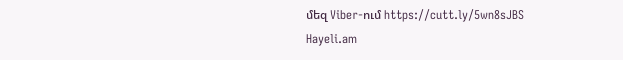մեզ Viber-ում https://cutt.ly/5wn8sJBS
Hayeli.am